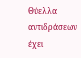Θύελλα αντιδράσεων έχει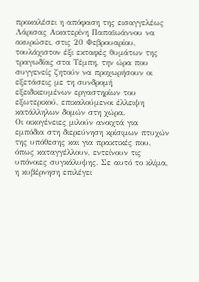προκαλέσει η απόφαση της εισαγγελέως Λάρισας Αικατερίνη Παπαϊωάννου να ακυρώσει, στις 20 Φεβρουαρίου, τουλάχιστον έξι εκταφές θυμάτων της τραγωδίας στα Τέμπη, την ώρα που συγγενείς ζητούν να προχωρήσουν οι εξετάσεις με τη συνδρομή εξειδικευμένων εργαστηρίων του εξωτερικού, επικαλούμενοι έλλειψη κατάλληλων δομών στη χώρα.
Οι οικογένειες μιλούν ανοιχτά για εμπόδια στη διερεύνηση κρίσιμων πτυχών της υπόθεσης και για πρακτικές που, όπως καταγγέλλουν, εντείνουν τις υπόνοιες συγκάλυψης. Σε αυτό το κλίμα, η κυβέρνηση επιλέγει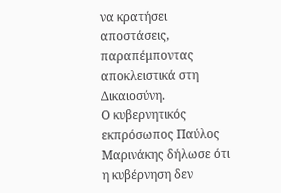να κρατήσει αποστάσεις, παραπέμποντας αποκλειστικά στη Δικαιοσύνη.
Ο κυβερνητικός εκπρόσωπος Παύλος Μαρινάκης δήλωσε ότι η κυβέρνηση δεν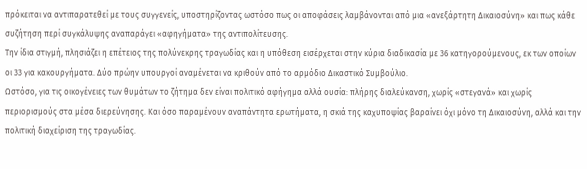πρόκειται να αντιπαρατεθεί με τους συγγενείς, υποστηρίζοντας ωστόσο πως οι αποφάσεις λαμβάνονται από μια «ανεξάρτητη Δικαιοσύνη» και πως κάθε συζήτηση περί συγκάλυψης αναπαράγει «αφηγήματα» της αντιπολίτευσης.
Την ίδια στιγμή, πλησιάζει η επέτειος της πολύνεκρης τραγωδίας και η υπόθεση εισέρχεται στην κύρια διαδικασία με 36 κατηγορούμενους, εκ των οποίων οι 33 για κακουργήματα. Δύο πρώην υπουργοί αναμένεται να κριθούν από το αρμόδιο Δικαστικό Συμβούλιο.
Ωστόσο, για τις οικογένειες των θυμάτων το ζήτημα δεν είναι πολιτικό αφήγημα αλλά ουσία: πλήρης διαλεύκανση, χωρίς «στεγανά» και χωρίς περιορισμούς στα μέσα διερεύνησης. Και όσο παραμένουν αναπάντητα ερωτήματα, η σκιά της καχυποψίας βαραίνει όχι μόνο τη Δικαιοσύνη, αλλά και την πολιτική διαχείριση της τραγωδίας.